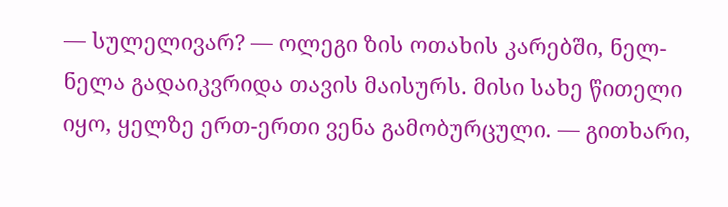— სულელივარ? — ოლეგი ზის ოთახის კარებში, ნელ-ნელა გადაიკვრიდა თავის მაისურს. მისი სახე წითელი იყო, ყელზე ერთ-ერთი ვენა გამობურცული. — გითხარი,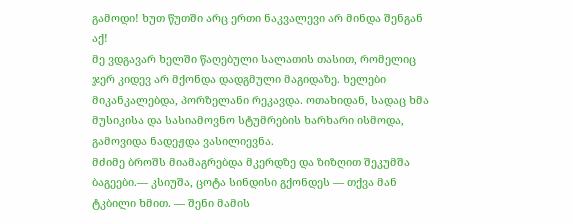გამოდი! ხუთ წუთში არც ერთი ნაკვალევი არ მინდა შენგან აქ!
მე ვდგავარ ხელში წაღებული სალათის თასით, რომელიც ჯერ კიდევ არ მქონდა დადგმული მაგიდაზე. ხელები მიკანკალებდა, პორზელანი რეკავდა. ოთახიდან, სადაც ხმა მუსიკისა და სასიამოვნო სტუმრების ხარხარი ისმოდა, გამოვიდა ნადეჟდა ვასილიევნა.
მძიმე ბროშს მიამაგრებდა მკერდზე და ზიზღით შეკუმშა ბაგეები.— კსიუშა, ცოტა სინდისი გქონდეს — თქვა მან ტკბილი ხმით. — შენი მამის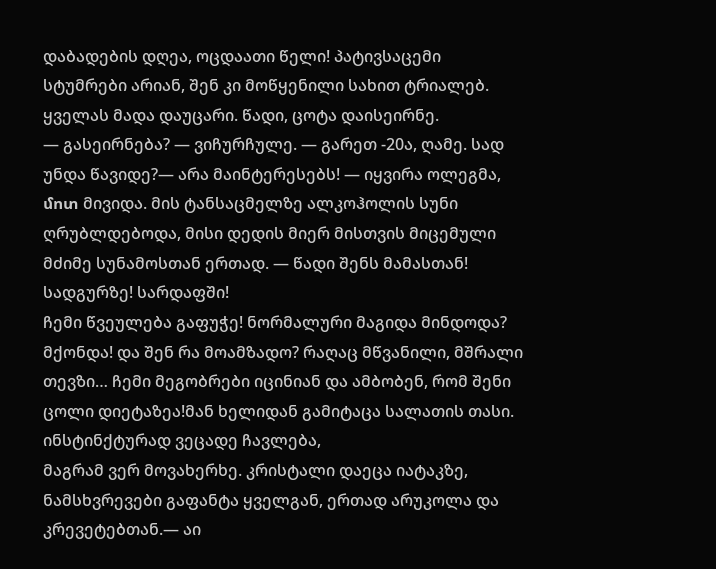დაბადების დღეა, ოცდაათი წელი! პატივსაცემი სტუმრები არიან, შენ კი მოწყენილი სახით ტრიალებ. ყველას მადა დაუცარი. წადი, ცოტა დაისეირნე.
— გასეირნება? — ვიჩურჩულე. — გარეთ -20ა, ღამე. სად უნდა წავიდე?— არა მაინტერესებს! — იყვირა ოლეგმა, մոտ მივიდა. მის ტანსაცმელზე ალკოჰოლის სუნი ღრუბლდებოდა, მისი დედის მიერ მისთვის მიცემული მძიმე სუნამოსთან ერთად. — წადი შენს მამასთან! სადგურზე! სარდაფში!
ჩემი წვეულება გაფუჭე! ნორმალური მაგიდა მინდოდა? მქონდა! და შენ რა მოამზადო? რაღაც მწვანილი, მშრალი თევზი… ჩემი მეგობრები იცინიან და ამბობენ, რომ შენი ცოლი დიეტაზეა!მან ხელიდან გამიტაცა სალათის თასი. ინსტინქტურად ვეცადე ჩავლება,
მაგრამ ვერ მოვახერხე. კრისტალი დაეცა იატაკზე, ნამსხვრევები გაფანტა ყველგან, ერთად არუკოლა და კრევეტებთან.— აი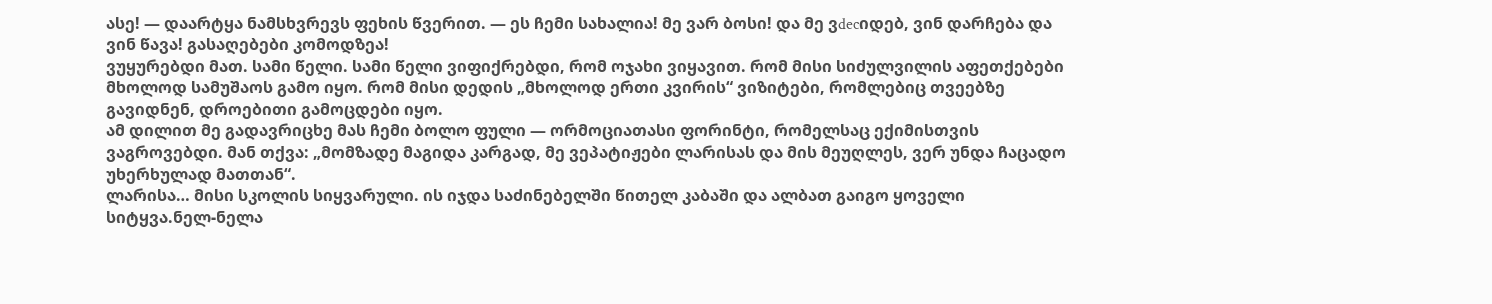ასე! — დაარტყა ნამსხვრევს ფეხის წვერით. — ეს ჩემი სახალია! მე ვარ ბოსი! და მე ვdecიდებ, ვინ დარჩება და ვინ წავა! გასაღებები კომოდზეა!
ვუყურებდი მათ. სამი წელი. სამი წელი ვიფიქრებდი, რომ ოჯახი ვიყავით. რომ მისი სიძულვილის აფეთქებები მხოლოდ სამუშაოს გამო იყო. რომ მისი დედის „მხოლოდ ერთი კვირის“ ვიზიტები, რომლებიც თვეებზე გავიდნენ, დროებითი გამოცდები იყო.
ამ დილით მე გადავრიცხე მას ჩემი ბოლო ფული — ორმოციათასი ფორინტი, რომელსაც ექიმისთვის ვაგროვებდი. მან თქვა: „მომზადე მაგიდა კარგად, მე ვეპატიჟები ლარისას და მის მეუღლეს, ვერ უნდა ჩაცადო უხერხულად მათთან“.
ლარისა… მისი სკოლის სიყვარული. ის იჯდა საძინებელში წითელ კაბაში და ალბათ გაიგო ყოველი სიტყვა.ნელ-ნელა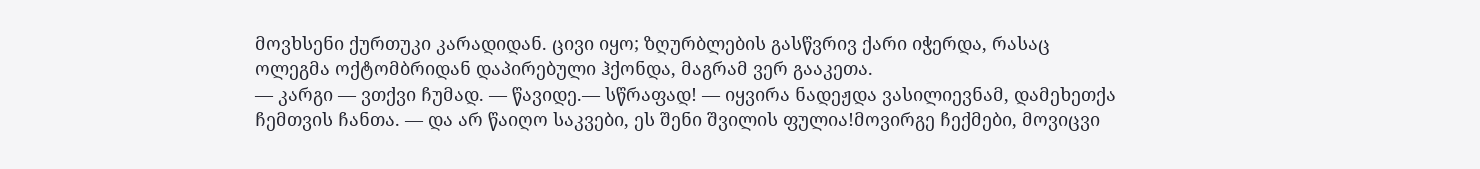მოვხსენი ქურთუკი კარადიდან. ცივი იყო; ზღურბლების გასწვრივ ქარი იჭერდა, რასაც ოლეგმა ოქტომბრიდან დაპირებული ჰქონდა, მაგრამ ვერ გააკეთა.
— კარგი — ვთქვი ჩუმად. — წავიდე.— სწრაფად! — იყვირა ნადეჟდა ვასილიევნამ, დამეხეთქა ჩემთვის ჩანთა. — და არ წაიღო საკვები, ეს შენი შვილის ფულია!მოვირგე ჩექმები, მოვიცვი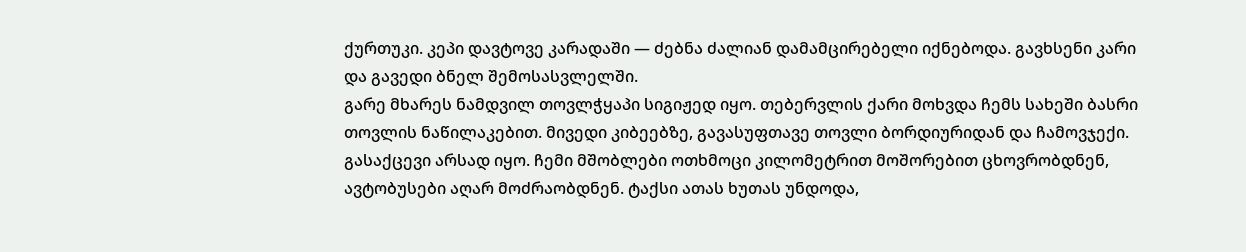ქურთუკი. კეპი დავტოვე კარადაში — ძებნა ძალიან დამამცირებელი იქნებოდა. გავხსენი კარი და გავედი ბნელ შემოსასვლელში.
გარე მხარეს ნამდვილ თოვლჭყაპი სიგიჟედ იყო. თებერვლის ქარი მოხვდა ჩემს სახეში ბასრი თოვლის ნაწილაკებით. მივედი კიბეებზე, გავასუფთავე თოვლი ბორდიურიდან და ჩამოვჯექი. გასაქცევი არსად იყო. ჩემი მშობლები ოთხმოცი კილომეტრით მოშორებით ცხოვრობდნენ,
ავტობუსები აღარ მოძრაობდნენ. ტაქსი ათას ხუთას უნდოდა,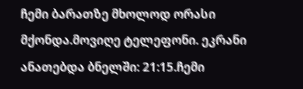ჩემი ბარათზე მხოლოდ ორასი მქონდა.მოვიღე ტელეფონი. ეკრანი ანათებდა ბნელში: 21:15.ჩემი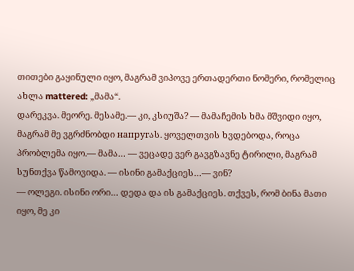თითები გაყინული იყო, მაგრამ ვიპოვე ერთადერთი ნომერი, რომელიც ახლა mattered: „მამა“.
დარეკვა. მეორე. მესამე.— კი, კსიუშა? — მამაჩემის ხმა მშვიდი იყო, მაგრამ მე ვგრძნობდი напругას. ყოველთვის ხვდებოდა, როცა პრობლემა იყო.— მამა… — ვეცადე ვერ გავგზავნე ტირილი, მაგრამ სუნთქვა წამოვიდა. — ისინი გამაქციეს…— ვინ?
— ოლეგი. ისინი ორი… დედა და ის გამაქციეს. თქვეს, რომ ბინა მათი იყო, მე კი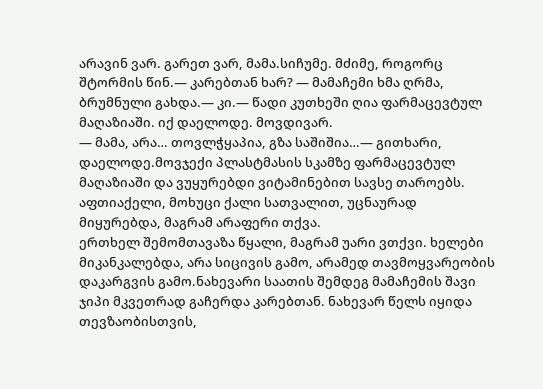არავინ ვარ. გარეთ ვარ, მამა.სიჩუმე. მძიმე, როგორც შტორმის წინ.— კარებთან ხარ? — მამაჩემი ხმა ღრმა, ბრუმნული გახდა.— კი.— წადი კუთხეში ღია ფარმაცევტულ მაღაზიაში. იქ დაელოდე. მოვდივარ.
— მამა, არა… თოვლჭყაპია, გზა საშიშია…— გითხარი, დაელოდე.მოვჯექი პლასტმასის სკამზე ფარმაცევტულ მაღაზიაში და ვუყურებდი ვიტამინებით სავსე თაროებს. აფთიაქელი, მოხუცი ქალი სათვალით, უცნაურად მიყურებდა, მაგრამ არაფერი თქვა.
ერთხელ შემომთავაზა წყალი, მაგრამ უარი ვთქვი. ხელები მიკანკალებდა, არა სიცივის გამო, არამედ თავმოყვარეობის დაკარგვის გამო.ნახევარი საათის შემდეგ მამაჩემის შავი ჯიპი მკვეთრად გაჩერდა კარებთან. ნახევარ წელს იყიდა თევზაობისთვის,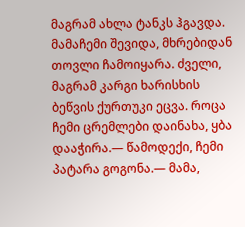მაგრამ ახლა ტანკს ჰგავდა.
მამაჩემი შევიდა, მხრებიდან თოვლი ჩამოიყარა. ძველი, მაგრამ კარგი ხარისხის ბეწვის ქურთუკი ეცვა. როცა ჩემი ცრემლები დაინახა, ყბა დააჭირა.— წამოდექი, ჩემი პატარა გოგონა.— მამა,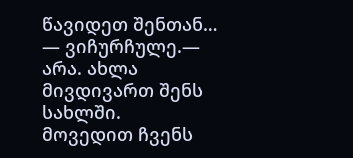წავიდეთ შენთან… — ვიჩურჩულე.— არა. ახლა მივდივართ შენს სახლში.
მოვედით ჩვენს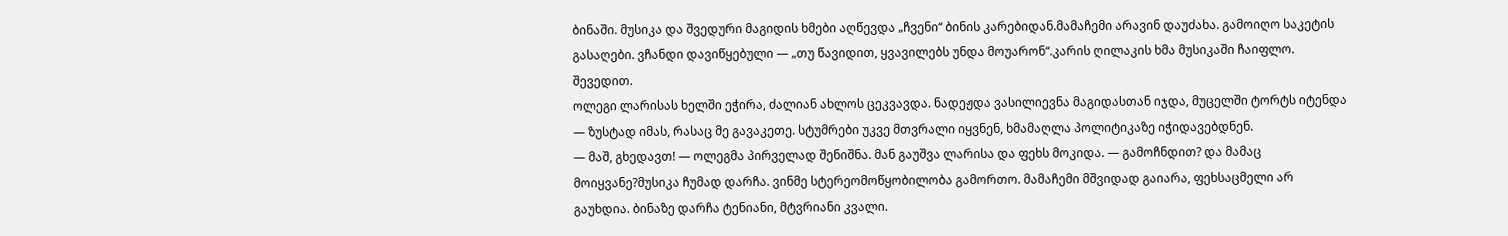ბინაში. მუსიკა და შვედური მაგიდის ხმები აღწევდა „ჩვენი“ ბინის კარებიდან.მამაჩემი არავინ დაუძახა. გამოიღო საკეტის გასაღები. ვჩანდი დავიწყებული — „თუ წავიდით, ყვავილებს უნდა მოუარონ“.კარის ღილაკის ხმა მუსიკაში ჩაიფლო. შევედით.
ოლეგი ლარისას ხელში ეჭირა, ძალიან ახლოს ცეკვავდა. ნადეჟდა ვასილიევნა მაგიდასთან იჯდა, მუცელში ტორტს იტენდა — ზუსტად იმას, რასაც მე გავაკეთე. სტუმრები უკვე მთვრალი იყვნენ, ხმამაღლა პოლიტიკაზე იჭიდავებდნენ.
— მაშ, გხედავთ! — ოლეგმა პირველად შენიშნა. მან გაუშვა ლარისა და ფეხს მოკიდა. — გამოჩნდით? და მამაც მოიყვანე?მუსიკა ჩუმად დარჩა. ვინმე სტერეომოწყობილობა გამორთო. მამაჩემი მშვიდად გაიარა, ფეხსაცმელი არ გაუხდია. ბინაზე დარჩა ტენიანი, მტვრიანი კვალი.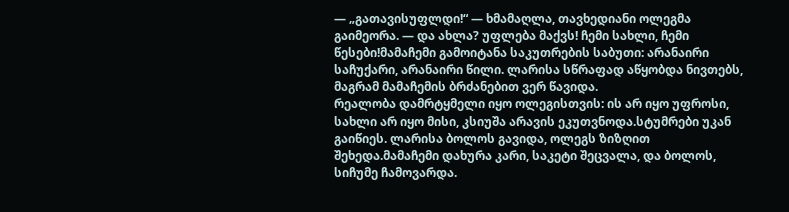— „გათავისუფლდი!“ — ხმამაღლა, თავხედიანი ოლეგმა გაიმეორა. — და ახლა? უფლება მაქვს! ჩემი სახლი, ჩემი წესები!მამაჩემი გამოიტანა საკუთრების საბუთი: არანაირი საჩუქარი, არანაირი წილი. ლარისა სწრაფად აწყობდა ნივთებს, მაგრამ მამაჩემის ბრძანებით ვერ წავიდა.
რეალობა დამრტყმელი იყო ოლეგისთვის: ის არ იყო უფროსი, სახლი არ იყო მისი, კსიუშა არავის ეკუთვნოდა.სტუმრები უკან გაიწიეს. ლარისა ბოლოს გავიდა, ოლეგს ზიზღით შეხედა.მამაჩემი დახურა კარი, საკეტი შეცვალა, და ბოლოს, სიჩუმე ჩამოვარდა.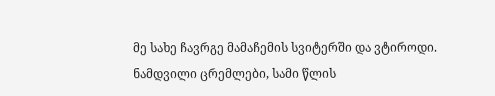მე სახე ჩავრგე მამაჩემის სვიტერში და ვტიროდი. ნამდვილი ცრემლები, სამი წლის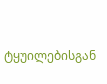ტყუილებისგან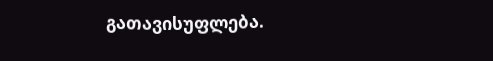გათავისუფლება.